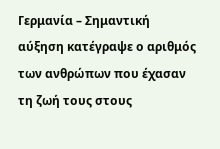Γερμανία – Σημαντική αύξηση κατέγραψε ο αριθμός των ανθρώπων που έχασαν τη ζωή τους στους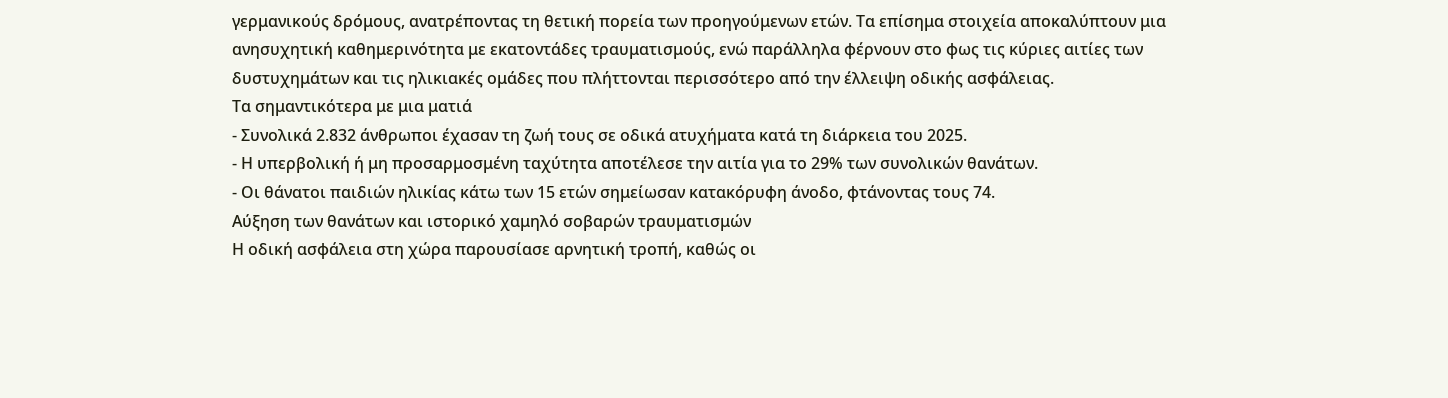γερμανικούς δρόμους, ανατρέποντας τη θετική πορεία των προηγούμενων ετών. Τα επίσημα στοιχεία αποκαλύπτουν μια ανησυχητική καθημερινότητα με εκατοντάδες τραυματισμούς, ενώ παράλληλα φέρνουν στο φως τις κύριες αιτίες των δυστυχημάτων και τις ηλικιακές ομάδες που πλήττονται περισσότερο από την έλλειψη οδικής ασφάλειας.
Τα σημαντικότερα με μια ματιά
- Συνολικά 2.832 άνθρωποι έχασαν τη ζωή τους σε οδικά ατυχήματα κατά τη διάρκεια του 2025.
- Η υπερβολική ή μη προσαρμοσμένη ταχύτητα αποτέλεσε την αιτία για το 29% των συνολικών θανάτων.
- Οι θάνατοι παιδιών ηλικίας κάτω των 15 ετών σημείωσαν κατακόρυφη άνοδο, φτάνοντας τους 74.
Αύξηση των θανάτων και ιστορικό χαμηλό σοβαρών τραυματισμών
Η οδική ασφάλεια στη χώρα παρουσίασε αρνητική τροπή, καθώς οι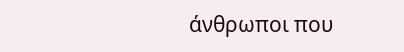άνθρωποι που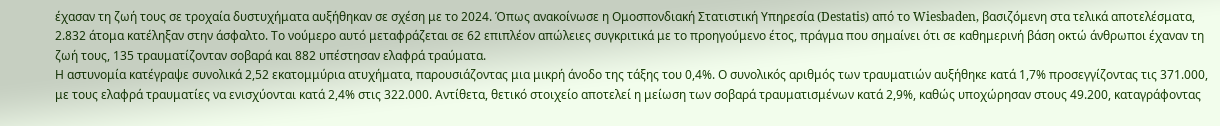έχασαν τη ζωή τους σε τροχαία δυστυχήματα αυξήθηκαν σε σχέση με το 2024. Όπως ανακοίνωσε η Ομοσπονδιακή Στατιστική Υπηρεσία (Destatis) από το Wiesbaden, βασιζόμενη στα τελικά αποτελέσματα, 2.832 άτομα κατέληξαν στην άσφαλτο. Το νούμερο αυτό μεταφράζεται σε 62 επιπλέον απώλειες συγκριτικά με το προηγούμενο έτος, πράγμα που σημαίνει ότι σε καθημερινή βάση οκτώ άνθρωποι έχαναν τη ζωή τους, 135 τραυματίζονταν σοβαρά και 882 υπέστησαν ελαφρά τραύματα.
Η αστυνομία κατέγραψε συνολικά 2,52 εκατομμύρια ατυχήματα, παρουσιάζοντας μια μικρή άνοδο της τάξης του 0,4%. Ο συνολικός αριθμός των τραυματιών αυξήθηκε κατά 1,7% προσεγγίζοντας τις 371.000, με τους ελαφρά τραυματίες να ενισχύονται κατά 2,4% στις 322.000. Αντίθετα, θετικό στοιχείο αποτελεί η μείωση των σοβαρά τραυματισμένων κατά 2,9%, καθώς υποχώρησαν στους 49.200, καταγράφοντας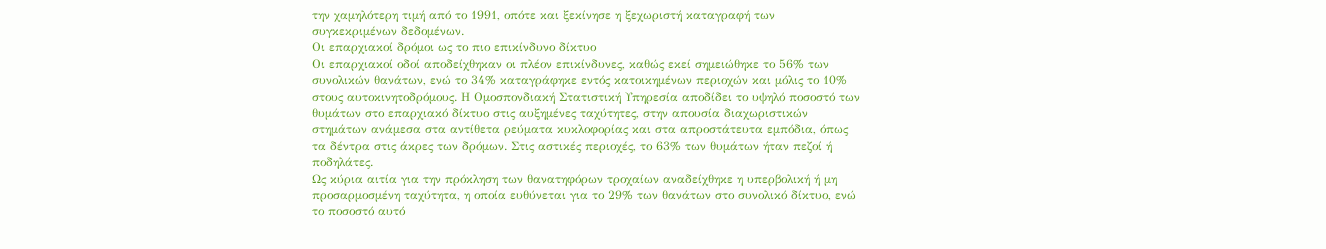την χαμηλότερη τιμή από το 1991, οπότε και ξεκίνησε η ξεχωριστή καταγραφή των συγκεκριμένων δεδομένων.
Οι επαρχιακοί δρόμοι ως το πιο επικίνδυνο δίκτυο
Οι επαρχιακοί οδοί αποδείχθηκαν οι πλέον επικίνδυνες, καθώς εκεί σημειώθηκε το 56% των συνολικών θανάτων, ενώ το 34% καταγράφηκε εντός κατοικημένων περιοχών και μόλις το 10% στους αυτοκινητοδρόμους. Η Ομοσπονδιακή Στατιστική Υπηρεσία αποδίδει το υψηλό ποσοστό των θυμάτων στο επαρχιακό δίκτυο στις αυξημένες ταχύτητες, στην απουσία διαχωριστικών στημάτων ανάμεσα στα αντίθετα ρεύματα κυκλοφορίας και στα απροστάτευτα εμπόδια, όπως τα δέντρα στις άκρες των δρόμων. Στις αστικές περιοχές, το 63% των θυμάτων ήταν πεζοί ή ποδηλάτες.
Ως κύρια αιτία για την πρόκληση των θανατηφόρων τροχαίων αναδείχθηκε η υπερβολική ή μη προσαρμοσμένη ταχύτητα, η οποία ευθύνεται για το 29% των θανάτων στο συνολικό δίκτυο, ενώ το ποσοστό αυτό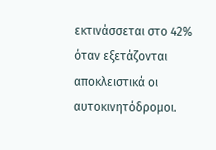εκτινάσσεται στο 42% όταν εξετάζονται αποκλειστικά οι αυτοκινητόδρομοι.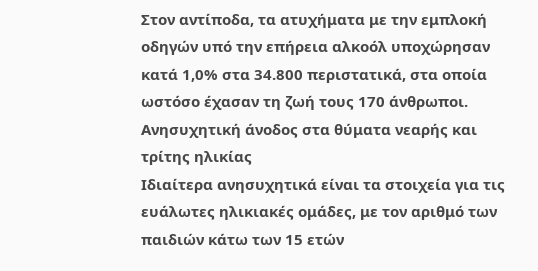Στον αντίποδα, τα ατυχήματα με την εμπλοκή οδηγών υπό την επήρεια αλκοόλ υποχώρησαν κατά 1,0% στα 34.800 περιστατικά, στα οποία ωστόσο έχασαν τη ζωή τους 170 άνθρωποι.
Ανησυχητική άνοδος στα θύματα νεαρής και τρίτης ηλικίας
Ιδιαίτερα ανησυχητικά είναι τα στοιχεία για τις ευάλωτες ηλικιακές ομάδες, με τον αριθμό των παιδιών κάτω των 15 ετών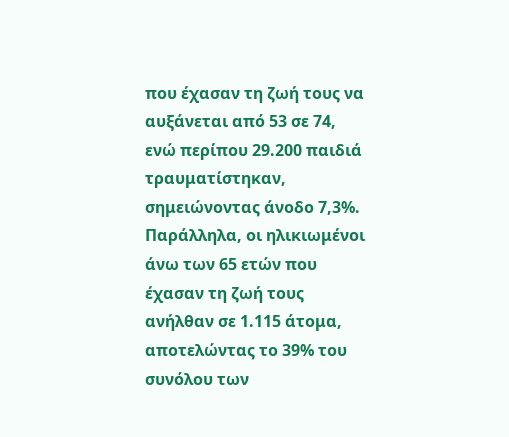που έχασαν τη ζωή τους να αυξάνεται από 53 σε 74, ενώ περίπου 29.200 παιδιά τραυματίστηκαν, σημειώνοντας άνοδο 7,3%. Παράλληλα, οι ηλικιωμένοι άνω των 65 ετών που έχασαν τη ζωή τους ανήλθαν σε 1.115 άτομα, αποτελώντας το 39% του συνόλου των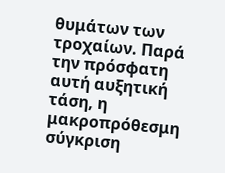θυμάτων των τροχαίων. Παρά την πρόσφατη αυτή αυξητική τάση, η μακροπρόθεσμη σύγκριση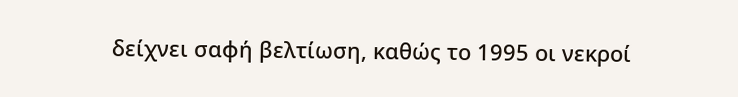δείχνει σαφή βελτίωση, καθώς το 1995 οι νεκροί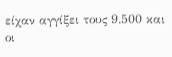είχαν αγγίξει τους 9.500 και οι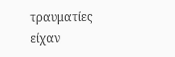τραυματίες είχαν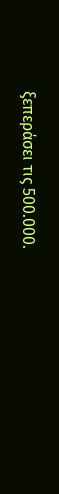ξεπεράσει τις 500.000.